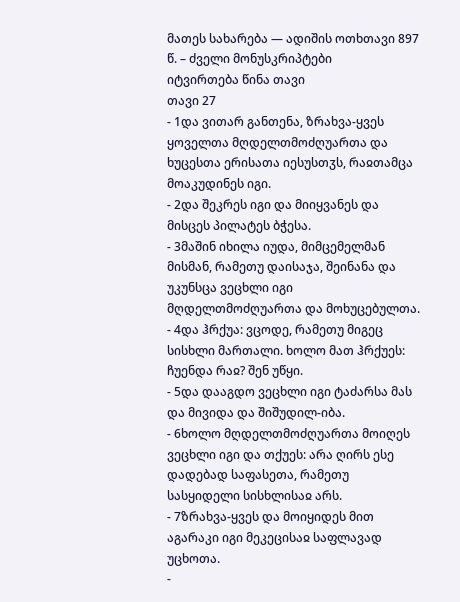მათეს სახარება — ადიშის ოთხთავი 897 წ. – ძველი მონუსკრიპტები
იტვირთება წინა თავი
თავი 27
- 1და ვითარ განთენა, ზრახვა-ყვეს ყოველთა მღდელთმოძღუართა და ხუცესთა ერისათა იესუსთჳს, რაჲთამცა მოაკუდინეს იგი.
- 2და შეკრეს იგი და მიიყვანეს და მისცეს პილატეს ბჭესა.
- 3მაშინ იხილა იუდა, მიმცემელმან მისმან, რამეთუ დაისაჯა, შეინანა და უკუნსცა ვეცხლი იგი მღდელთმოძღუართა და მოხუცებულთა.
- 4და ჰრქუა: ვცოდე, რამეთუ მიგეც სისხლი მართალი. ხოლო მათ ჰრქუეს: ჩუენდა რაჲ? შენ უწყი.
- 5და დააგდო ვეცხლი იგი ტაძარსა მას და მივიდა და შიშუდილ-იბა.
- 6ხოლო მღდელთმოძღუართა მოიღეს ვეცხლი იგი და თქუეს: არა ღირს ესე დადებად საფასეთა, რამეთუ სასყიდელი სისხლისაჲ არს.
- 7ზრახვა-ყვეს და მოიყიდეს მით აგარაკი იგი მეკეცისაჲ საფლავად უცხოთა.
-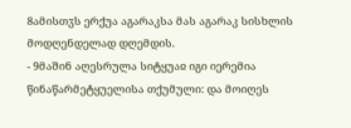8ამისთჳს ერქუა აგარაკსა მას აგარაკ სისხლის მოდღენდელად დღემდის.
- 9მაშინ აღესრულა სიტყუაჲ იგი იერემია წინაწარმეტყუელისა თქუმული: და მოიღეს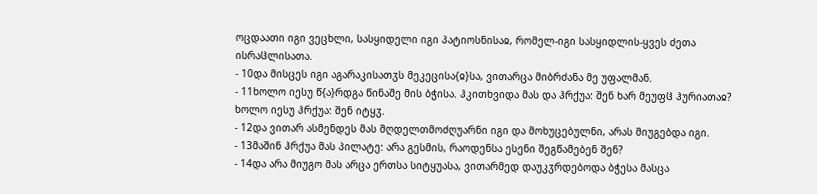ოცდაათი იგი ვეცხლი, სასყიდელი იგი პატიოსნისაჲ, რომელ-იგი სასყიდლის-ყვეს ძეთა ისრაჱლისათა.
- 10და მისცეს იგი აგარაკისათჳს მეკეცისა{ჲ}სა, ვითარცა მიბრძანა მე უფალმან.
- 11ხოლო იესუ წ{ა}რდგა წინაშე მის ბჭისა. ჰკითხვიდა მას და ჰრქუა: შენ ხარ მეუფჱ ჰურიათაჲ? ხოლო იესუ ჰრქუა: შენ იტყჳ.
- 12და ვითარ ასმენდეს მას მღდელთმოძღუარნი იგი და მოხუცებულნი, არას მიუგებდა იგი.
- 13მაშინ ჰრქუა მას პილატე: არა გესმის, რაოდენსა ესენი შეგწამებენ შენ?
- 14და არა მიუგო მას არცა ერთსა სიტყუასა, ვითარმედ დაუკჳრდებოდა ბჭესა მასცა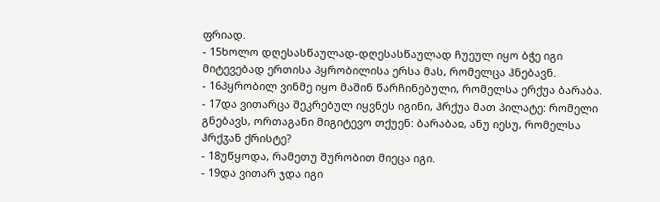ფრიად.
- 15ხოლო დღესასწაულად-დღესასწაულად ჩუეულ იყო ბჭე იგი მიტევებად ერთისა პყრობილისა ერსა მას, რომელცა ჰნებავნ.
- 16პყრობილ ვინმე იყო მაშინ წარჩინებული, რომელსა ერქუა ბარაბა.
- 17და ვითარცა შეკრებულ იყვნეს იგინი, ჰრქუა მათ პილატე: რომელი გნებავს, ორთაგანი მიგიტევო თქუენ: ბარაბაჲ, ანუ იესუ, რომელსა ჰრქჳან ქრისტე?
- 18უწყოდა, რამეთუ შურობით მიეცა იგი.
- 19და ვითარ ჯდა იგი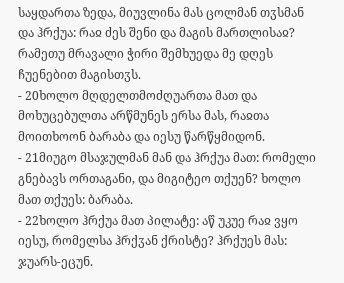საყდართა ზედა, მიუვლინა მას ცოლმან თჳსმან და ჰრქუა: რაჲ ძეს შენი და მაგის მართლისაჲ? რამეთუ მრავალი ჭირი შემხუედა მე დღეს ჩუენებით მაგისთჳს.
- 20ხოლო მღდელთმოძღუართა მათ და მოხუცებულთა არწმუნეს ერსა მას, რაჲთა მოითხოონ ბარაბა და იესუ წარწყმიდონ.
- 21მიუგო მსაჯულმან მან და ჰრქუა მათ: რომელი გნებავს ორთაგანი, და მიგიტეო თქუენ? ხოლო მათ თქუეს: ბარაბა.
- 22ხოლო ჰრქუა მათ პილატე: აწ უკუე რაჲ ვყო იესუ, რომელსა ჰრქჳან ქრისტე? ჰრქუეს მას: ჯუარს-ეცუნ.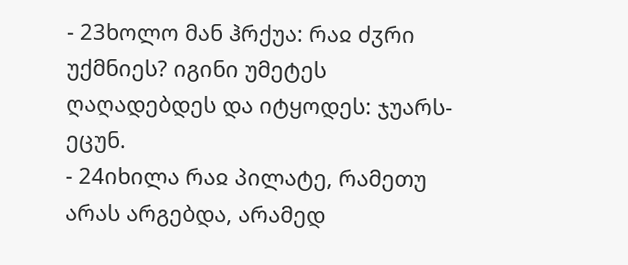- 23ხოლო მან ჰრქუა: რაჲ ძჳრი უქმნიეს? იგინი უმეტეს ღაღადებდეს და იტყოდეს: ჯუარს-ეცუნ.
- 24იხილა რაჲ პილატე, რამეთუ არას არგებდა, არამედ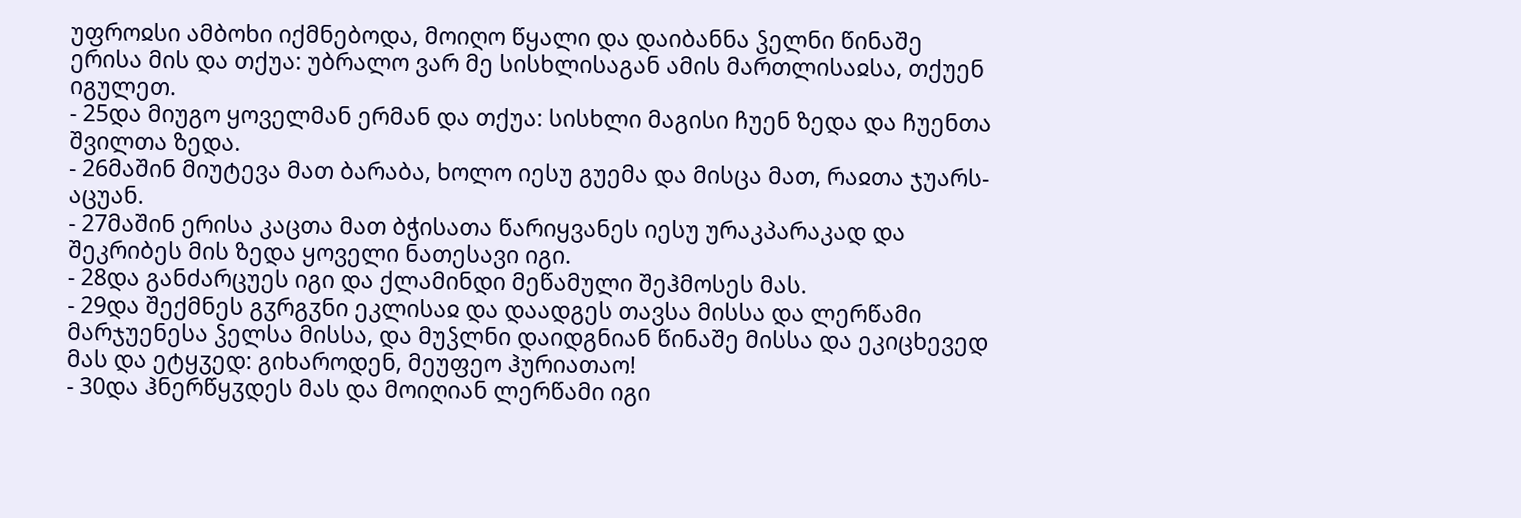უფროჲსი ამბოხი იქმნებოდა, მოიღო წყალი და დაიბანნა ჴელნი წინაშე ერისა მის და თქუა: უბრალო ვარ მე სისხლისაგან ამის მართლისაჲსა, თქუენ იგულეთ.
- 25და მიუგო ყოველმან ერმან და თქუა: სისხლი მაგისი ჩუენ ზედა და ჩუენთა შვილთა ზედა.
- 26მაშინ მიუტევა მათ ბარაბა, ხოლო იესუ გუემა და მისცა მათ, რაჲთა ჯუარს-აცუან.
- 27მაშინ ერისა კაცთა მათ ბჭისათა წარიყვანეს იესუ ურაკპარაკად და შეკრიბეს მის ზედა ყოველი ნათესავი იგი.
- 28და განძარცუეს იგი და ქლამინდი მეწამული შეჰმოსეს მას.
- 29და შექმნეს გჳრგჳნი ეკლისაჲ და დაადგეს თავსა მისსა და ლერწამი მარჯუენესა ჴელსა მისსა, და მუჴლნი დაიდგნიან წინაშე მისსა და ეკიცხევედ მას და ეტყჳედ: გიხაროდენ, მეუფეო ჰურიათაო!
- 30და ჰნერწყჳდეს მას და მოიღიან ლერწამი იგი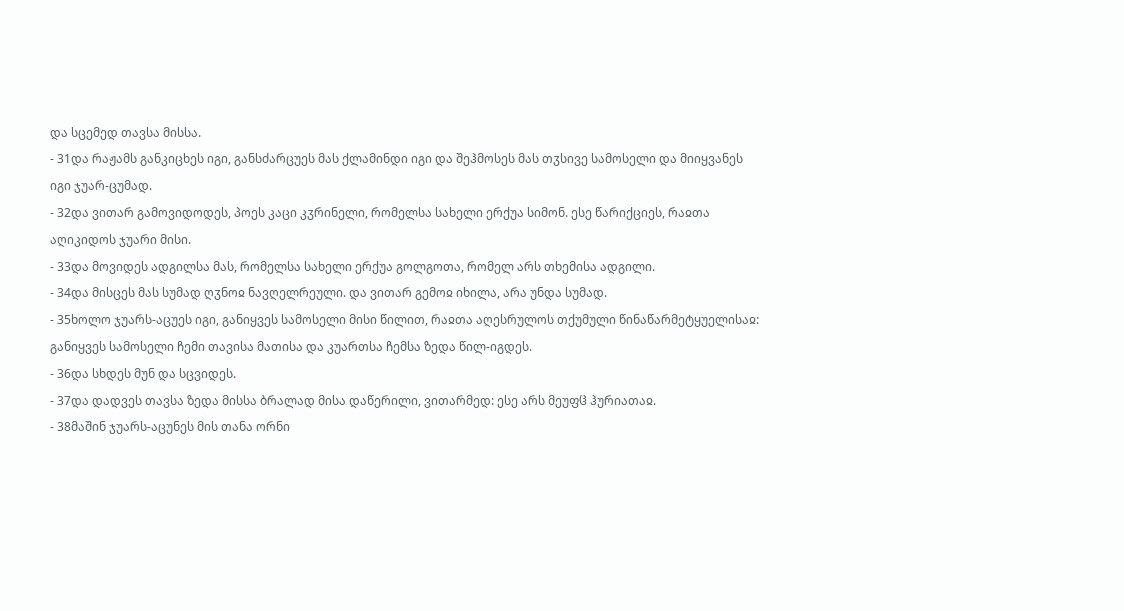და სცემედ თავსა მისსა.
- 31და რაჟამს განკიცხეს იგი, განსძარცუეს მას ქლამინდი იგი და შეჰმოსეს მას თჳსივე სამოსელი და მიიყვანეს იგი ჯუარ-ცუმად.
- 32და ვითარ გამოვიდოდეს, პოეს კაცი კჳრინელი, რომელსა სახელი ერქუა სიმონ. ესე წარიქციეს, რაჲთა აღიკიდოს ჯუარი მისი.
- 33და მოვიდეს ადგილსა მას, რომელსა სახელი ერქუა გოლგოთა, რომელ არს თხემისა ადგილი.
- 34და მისცეს მას სუმად ღჳნოჲ ნავღელრეული. და ვითარ გემოჲ იხილა, არა უნდა სუმად.
- 35ხოლო ჯუარს-აცუეს იგი, განიყვეს სამოსელი მისი წილით, რაჲთა აღესრულოს თქუმული წინაწარმეტყუელისაჲ: განიყვეს სამოსელი ჩემი თავისა მათისა და კუართსა ჩემსა ზედა წილ-იგდეს.
- 36და სხდეს მუნ და სცვიდეს.
- 37და დადვეს თავსა ზედა მისსა ბრალად მისა დაწერილი, ვითარმედ: ესე არს მეუფჱ ჰურიათაჲ.
- 38მაშინ ჯუარს-აცუნეს მის თანა ორნი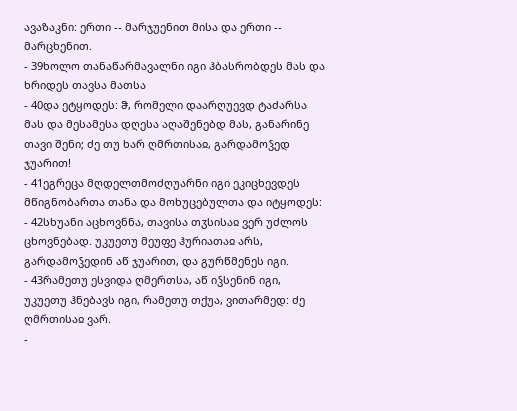ავაზაკნი: ერთი -- მარჯუენით მისა და ერთი -- მარცხენით.
- 39ხოლო თანაწარმავალნი იგი ჰბასრობდეს მას და ხრიდეს თავსა მათსა
- 40და ეტყოდეს: ჵ, რომელი დაარღუევდ ტაძარსა მას და მესამესა დღესა აღაშენებდ მას, განარინე თავი შენი; ძე თუ ხარ ღმრთისაჲ, გარდამოჴედ ჯუარით!
- 41ეგრეცა მღდელთმოძღუარნი იგი ეკიცხევდეს მწიგნობართა თანა და მოხუცებულთა და იტყოდეს:
- 42სხუანი აცხოვნნა, თავისა თჳსისაჲ ვერ უძლოს ცხოვნებად. უკუეთუ მეუფე ჰურიათაჲ არს, გარდამოჴედინ აწ ჯუარით, და გურწმენეს იგი.
- 43რამეთუ ესვიდა ღმერთსა, აწ იჴსენინ იგი, უკუეთუ ჰნებავს იგი, რამეთუ თქუა, ვითარმედ: ძე ღმრთისაჲ ვარ.
-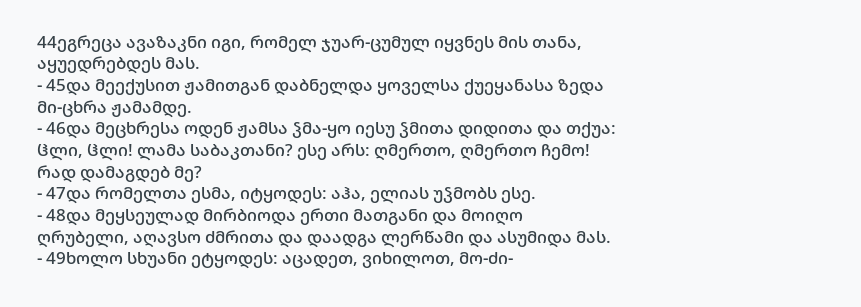44ეგრეცა ავაზაკნი იგი, რომელ ჯუარ-ცუმულ იყვნეს მის თანა, აყუედრებდეს მას.
- 45და მეექუსით ჟამითგან დაბნელდა ყოველსა ქუეყანასა ზედა მი-ცხრა ჟამამდე.
- 46და მეცხრესა ოდენ ჟამსა ჴმა-ყო იესუ ჴმითა დიდითა და თქუა: ჱლი, ჱლი! ლამა საბაკთანი? ესე არს: ღმერთო, ღმერთო ჩემო! რად დამაგდებ მე?
- 47და რომელთა ესმა, იტყოდეს: აჰა, ელიას უჴმობს ესე.
- 48და მეყსეულად მირბიოდა ერთი მათგანი და მოიღო ღრუბელი, აღავსო ძმრითა და დაადგა ლერწამი და ასუმიდა მას.
- 49ხოლო სხუანი ეტყოდეს: აცადეთ, ვიხილოთ, მო-ძი-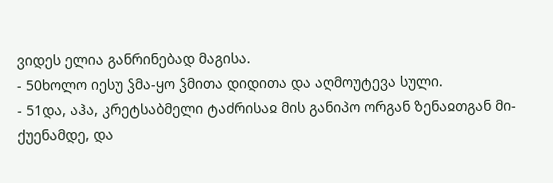ვიდეს ელია განრინებად მაგისა.
- 50ხოლო იესუ ჴმა-ყო ჴმითა დიდითა და აღმოუტევა სული.
- 51და, აჰა, კრეტსაბმელი ტაძრისაჲ მის განიპო ორგან ზენაჲთგან მი-ქუენამდე, და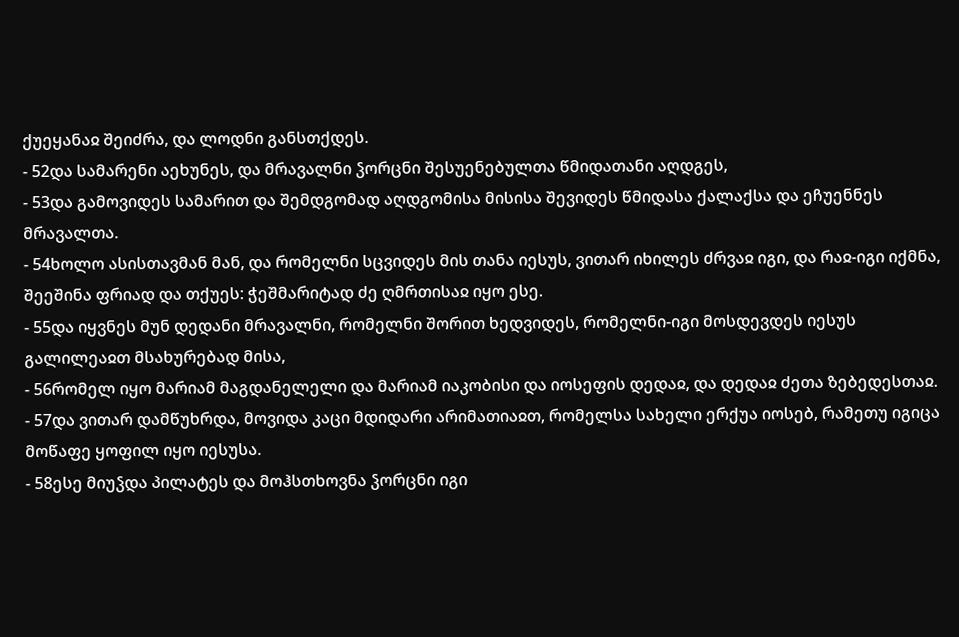ქუეყანაჲ შეიძრა, და ლოდნი განსთქდეს.
- 52და სამარენი აეხუნეს, და მრავალნი ჴორცნი შესუენებულთა წმიდათანი აღდგეს,
- 53და გამოვიდეს სამარით და შემდგომად აღდგომისა მისისა შევიდეს წმიდასა ქალაქსა და ეჩუენნეს მრავალთა.
- 54ხოლო ასისთავმან მან, და რომელნი სცვიდეს მის თანა იესუს, ვითარ იხილეს ძრვაჲ იგი, და რაჲ-იგი იქმნა, შეეშინა ფრიად და თქუეს: ჭეშმარიტად ძე ღმრთისაჲ იყო ესე.
- 55და იყვნეს მუნ დედანი მრავალნი, რომელნი შორით ხედვიდეს, რომელნი-იგი მოსდევდეს იესუს გალილეაჲთ მსახურებად მისა,
- 56რომელ იყო მარიამ მაგდანელელი და მარიამ იაკობისი და იოსეფის დედაჲ, და დედაჲ ძეთა ზებედესთაჲ.
- 57და ვითარ დამწუხრდა, მოვიდა კაცი მდიდარი არიმათიაჲთ, რომელსა სახელი ერქუა იოსებ, რამეთუ იგიცა მოწაფე ყოფილ იყო იესუსა.
- 58ესე მიუჴდა პილატეს და მოჰსთხოვნა ჴორცნი იგი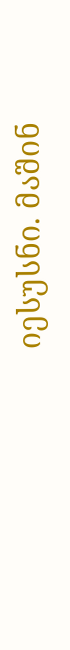იესუსნი. მაშინ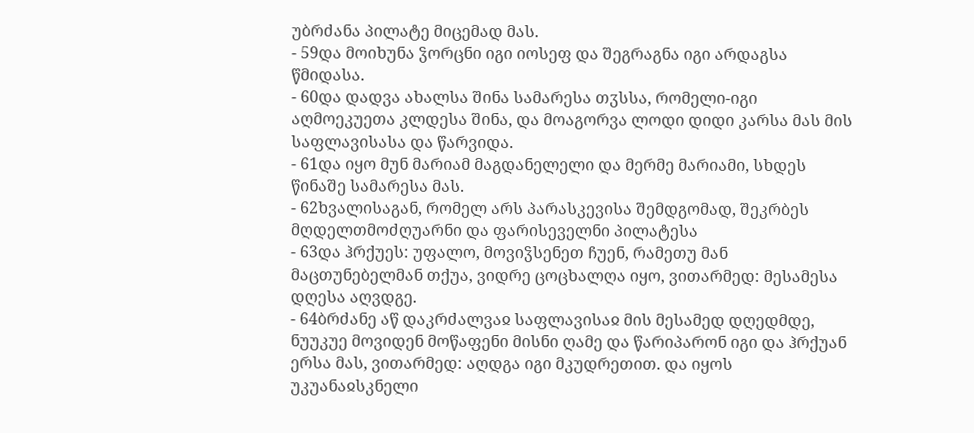უბრძანა პილატე მიცემად მას.
- 59და მოიხუნა ჴორცნი იგი იოსეფ და შეგრაგნა იგი არდაგსა წმიდასა.
- 60და დადვა ახალსა შინა სამარესა თჳსსა, რომელი-იგი აღმოეკუეთა კლდესა შინა, და მოაგორვა ლოდი დიდი კარსა მას მის საფლავისასა და წარვიდა.
- 61და იყო მუნ მარიამ მაგდანელელი და მერმე მარიამი, სხდეს წინაშე სამარესა მას.
- 62ხვალისაგან, რომელ არს პარასკევისა შემდგომად, შეკრბეს მღდელთმოძღუარნი და ფარისეველნი პილატესა
- 63და ჰრქუეს: უფალო, მოვიჴსენეთ ჩუენ, რამეთუ მან მაცთუნებელმან თქუა, ვიდრე ცოცხალღა იყო, ვითარმედ: მესამესა დღესა აღვდგე.
- 64ბრძანე აწ დაკრძალვაჲ საფლავისაჲ მის მესამედ დღედმდე, ნუუკუე მოვიდენ მოწაფენი მისნი ღამე და წარიპარონ იგი და ჰრქუან ერსა მას, ვითარმედ: აღდგა იგი მკუდრეთით. და იყოს უკუანაჲსკნელი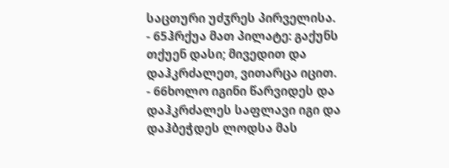საცთური უძჳრეს პირველისა.
- 65ჰრქუა მათ პილატე: გაქუნს თქუენ დასი; მივედით და დაჰკრძალეთ, ვითარცა იცით.
- 66ხოლო იგინი წარვიდეს და დაჰკრძალეს საფლავი იგი და დაჰბეჭდეს ლოდსა მას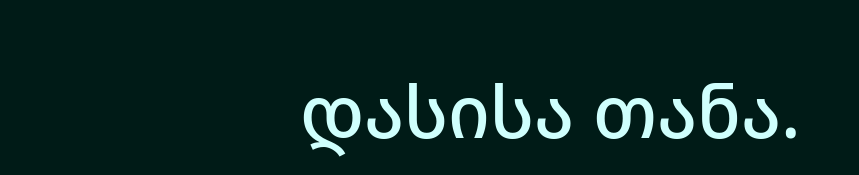დასისა თანა.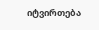იტვირთება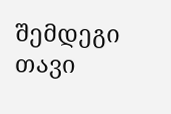შემდეგი თავი